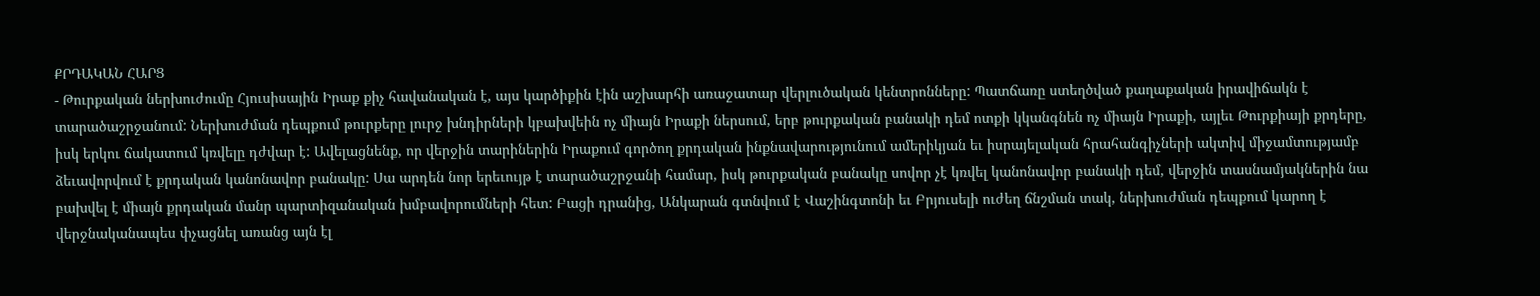ՔՐԴԱԿԱՆ ՀԱՐՑ
- Թուրքական ներխուժումը Հյուսիսային Իրաք քիչ հավանական է, այս կարծիքին էին աշխարհի առաջատար վերլուծական կենտրոնները: Պատճառը ստեղծված քաղաքական իրավիճակն է տարածաշրջանում: Ներխուժման դեպքում թուրքերը լուրջ խնդիրների կբախվեին ոչ միայն Իրաքի ներսում, երբ թուրքական բանակի դեմ ոտքի կկանգնեն ոչ միայն Իրաքի, այլեւ Թուրքիայի քրդերը, իսկ երկու ճակատում կռվելը դժվար է: Ավելացնենք, որ վերջին տարիներին Իրաքում գործող քրդական ինքնավարությունում ամերիկյան եւ իսրայելական հրահանգիչների ակտիվ միջամտությամբ ձեւավորվում է քրդական կանոնավոր բանակը: Սա արդեն նոր երեւույթ է տարածաշրջանի համար, իսկ թուրքական բանակը սովոր չէ կռվել կանոնավոր բանակի դեմ, վերջին տասնամյակներին նա բախվել է միայն քրդական մանր պարտիզանական խմբավորումների հետ: Բացի դրանից, Անկարան գտնվում է Վաշինգտոնի եւ Բրյուսելի ուժեղ ճնշման տակ, ներխուժման դեպքում կարող է վերջնականապես փչացնել առանց այն էլ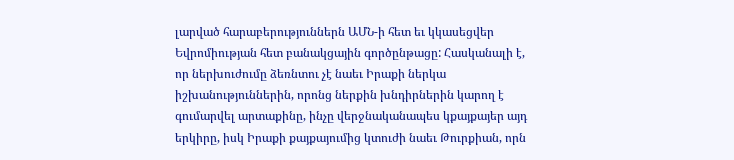լարված հարաբերություններն ԱՄՆ-ի հետ եւ կկասեցվեր Եվրոմիության հետ բանակցային գործընթացը: Հասկանալի է, որ ներխուժումը ձեռնտու չէ նաեւ Իրաքի ներկա իշխանություններին, որոնց ներքին խնդիրներին կարող է գումարվել արտաքինը, ինչը վերջնականապես կքայքայեր այդ երկիրը, իսկ Իրաքի քայքայումից կտուժի նաեւ Թուրքիան, որն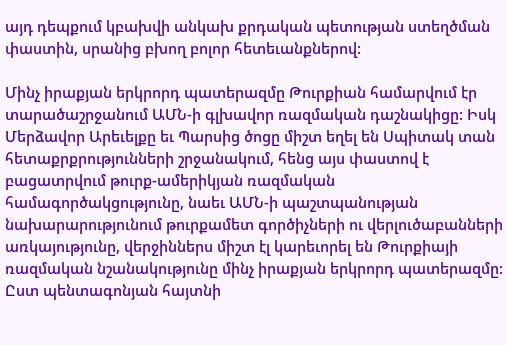այդ դեպքում կբախվի անկախ քրդական պետության ստեղծման փաստին, սրանից բխող բոլոր հետեւանքներով:

Մինչ իրաքյան երկրորդ պատերազմը Թուրքիան համարվում էր տարածաշրջանում ԱՄՆ-ի գլխավոր ռազմական դաշնակիցը: Իսկ Մերձավոր Արեւելքը եւ Պարսից ծոցը միշտ եղել են Սպիտակ տան հետաքրքրությունների շրջանակում, հենց այս փաստով է բացատրվում թուրք-ամերիկյան ռազմական համագործակցությունը, նաեւ ԱՄՆ-ի պաշտպանության նախարարությունում թուրքամետ գործիչների ու վերլուծաբանների առկայությունը, վերջիններս միշտ էլ կարեւորել են Թուրքիայի ռազմական նշանակությունը մինչ իրաքյան երկրորդ պատերազմը: Ըստ պենտագոնյան հայտնի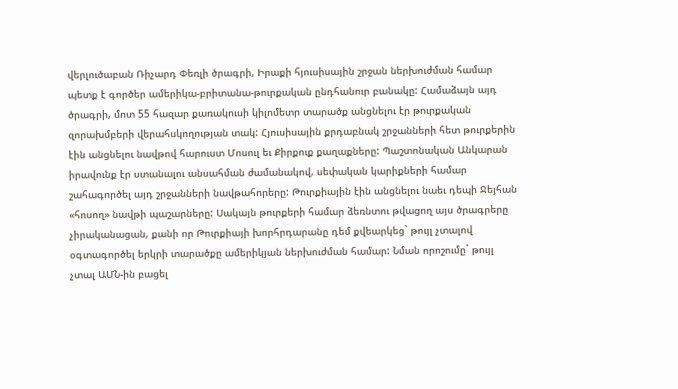վերլուծաբան Ռիչարդ Փեռլի ծրագրի, Իրաքի հյուսիսային շրջան ներխուժման համար պետք է գործեր ամերիկա-բրիտանա-թուրքական ընդհանուր բանակը: Համաձայն այդ ծրագրի, մոտ 55 հազար քառակուսի կիլոմետր տարածք անցնելու էր թուրքական զորախմբերի վերահսկողության տակ: Հյուսիսային քրդաբնակ շրջանների հետ թուրքերին էին անցնելու նավթով հարուստ Մոսուլ եւ Քիրքուք քաղաքները: Պաշտոնական Անկարան իրավունք էր ստանալու անսահման ժամանակով, սեփական կարիքների համար շահագործել այդ շրջանների նավթահորերը: Թուրքիային էին անցնելու նաեւ դեպի Ջեյհան «հոսող» նավթի պաշարները: Սակայն թուրքերի համար ձեռնտու թվացող այս ծրագրերը չիրականացան, քանի որ Թուրքիայի խորհրդարանը դեմ քվեարկեց` թույլ չտալով օգտագործել երկրի տարածքը ամերիկյան ներխուժման համար: Նման որոշումը` թույլ չտալ ԱՄՆ-ին բացել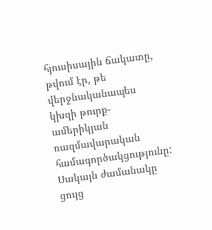հյուսիսային ճակատը, թվում էր, թե վերջնականապես կխզի թուրք-ամերիկյան ռազմավարական համագործակցությունը: Սակայն ժամանակը ցույց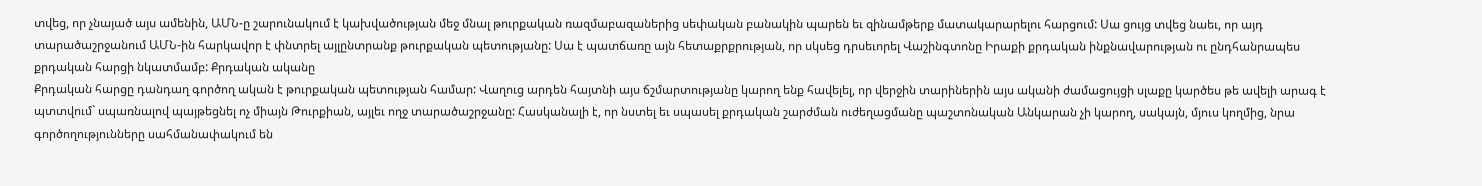տվեց, որ չնայած այս ամենին, ԱՄՆ-ը շարունակում է կախվածության մեջ մնալ թուրքական ռազմաբազաներից սեփական բանակին պարեն եւ զինամթերք մատակարարելու հարցում: Սա ցույց տվեց նաեւ, որ այդ տարածաշրջանում ԱՄՆ-ին հարկավոր է փնտրել այլընտրանք թուրքական պետությանը: Սա է պատճառը այն հետաքրքրության, որ սկսեց դրսեւորել Վաշինգտոնը Իրաքի քրդական ինքնավարության ու ընդհանրապես քրդական հարցի նկատմամբ: Քրդական ականը
Քրդական հարցը դանդաղ գործող ական է թուրքական պետության համար: Վաղուց արդեն հայտնի այս ճշմարտությանը կարող ենք հավելել, որ վերջին տարիներին այս ականի ժամացույցի սլաքը կարծես թե ավելի արագ է պտտվում` սպառնալով պայթեցնել ոչ միայն Թուրքիան, այլեւ ողջ տարածաշրջանը: Հասկանալի է, որ նստել եւ սպասել քրդական շարժման ուժեղացմանը պաշտոնական Անկարան չի կարող, սակայն, մյուս կողմից, նրա գործողությունները սահմանափակում են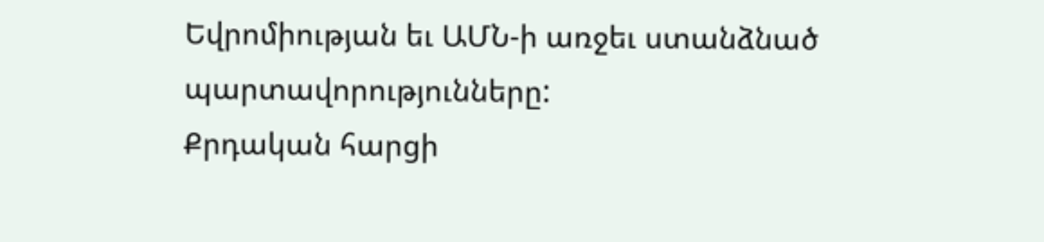Եվրոմիության եւ ԱՄՆ-ի առջեւ ստանձնած պարտավորությունները:
Քրդական հարցի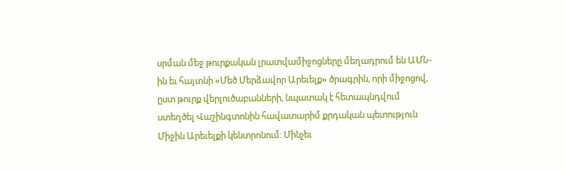սրման մեջ թուրքական լրատվամիջոցները մեղադրում են ԱՄՆ-ին եւ հայտնի «Մեծ Մերձավոր Արեւելք» ծրագրին, որի միջոցով, ըստ թուրք վերլուծաբանների, նպատակ է հետապնդվում ստեղծել Վաշինգտոնին հավատարիմ քրդական պետություն Միջին Արեւելքի կենտրոնում: Մինչեւ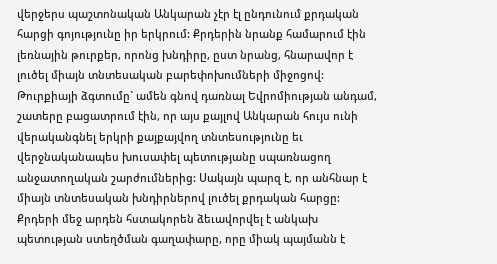վերջերս պաշտոնական Անկարան չէր էլ ընդունում քրդական հարցի գոյությունը իր երկրում: Քրդերին նրանք համարում էին լեռնային թուրքեր, որոնց խնդիրը, ըստ նրանց, հնարավոր է լուծել միայն տնտեսական բարեփոխումների միջոցով: Թուրքիայի ձգտումը` ամեն գնով դառնալ Եվրոմիության անդամ, շատերը բացատրում էին, որ այս քայլով Անկարան հույս ունի վերականգնել երկրի քայքայվող տնտեսությունը եւ վերջնականապես խուսափել պետությանը սպառնացող անջատողական շարժումներից: Սակայն պարզ է, որ անհնար է միայն տնտեսական խնդիրներով լուծել քրդական հարցը: Քրդերի մեջ արդեն հստակորեն ձեւավորվել է անկախ պետության ստեղծման գաղափարը, որը միակ պայմանն է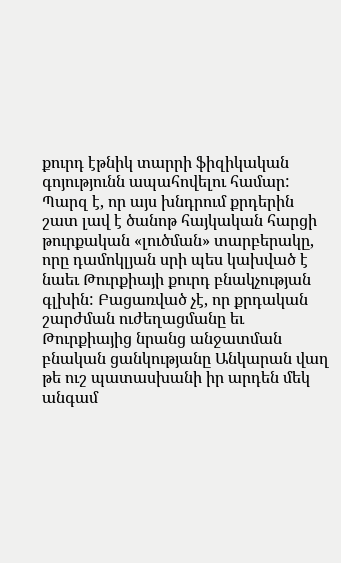քուրդ էթնիկ տարրի ֆիզիկական գոյությունն ապահովելու համար: Պարզ է, որ այս խնդրում քրդերին շատ լավ է ծանոթ հայկական հարցի թուրքական «լուծման» տարբերակը, որը դամոկլյան սրի պես կախված է նաեւ Թուրքիայի քուրդ բնակչության գլխին: Բացառված չէ, որ քրդական շարժման ուժեղացմանը եւ Թուրքիայից նրանց անջատման բնական ցանկությանը Անկարան վաղ թե ուշ պատասխանի իր արդեն մեկ անգամ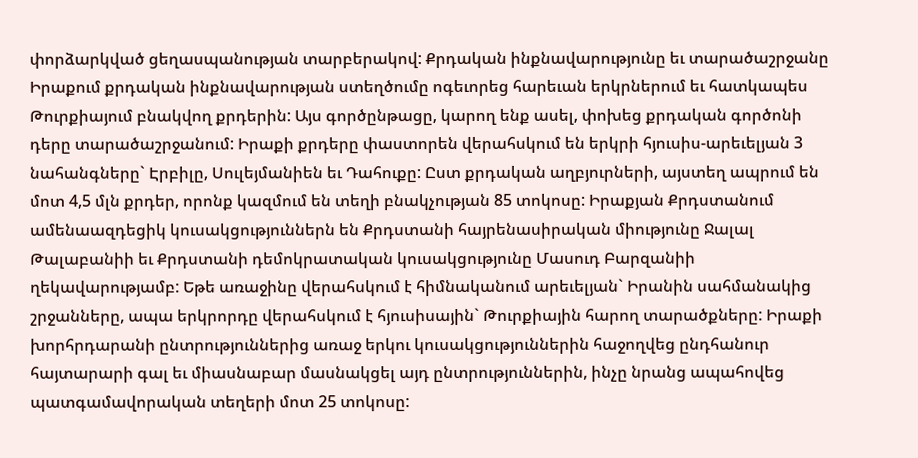փորձարկված ցեղասպանության տարբերակով: Քրդական ինքնավարությունը եւ տարածաշրջանը
Իրաքում քրդական ինքնավարության ստեղծումը ոգեւորեց հարեւան երկրներում եւ հատկապես Թուրքիայում բնակվող քրդերին: Այս գործընթացը, կարող ենք ասել, փոխեց քրդական գործոնի դերը տարածաշրջանում: Իրաքի քրդերը փաստորեն վերահսկում են երկրի հյուսիս-արեւելյան 3 նահանգները` Էրբիլը, Սուլեյմանիեն եւ Դահուքը: Ըստ քրդական աղբյուրների, այստեղ ապրում են մոտ 4,5 մլն քրդեր, որոնք կազմում են տեղի բնակչության 85 տոկոսը: Իրաքյան Քրդստանում ամենաազդեցիկ կուսակցություններն են Քրդստանի հայրենասիրական միությունը Ջալալ Թալաբանիի եւ Քրդստանի դեմոկրատական կուսակցությունը Մասուդ Բարզանիի ղեկավարությամբ: Եթե առաջինը վերահսկում է հիմնականում արեւելյան` Իրանին սահմանակից շրջանները, ապա երկրորդը վերահսկում է հյուսիսային` Թուրքիային հարող տարածքները: Իրաքի խորհրդարանի ընտրություններից առաջ երկու կուսակցություններին հաջողվեց ընդհանուր հայտարարի գալ եւ միասնաբար մասնակցել այդ ընտրություններին, ինչը նրանց ապահովեց պատգամավորական տեղերի մոտ 25 տոկոսը: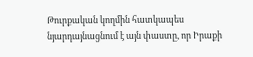Թուրքական կողմին հատկապես նյարդայնացնում է այն փաստը, որ Իրաքի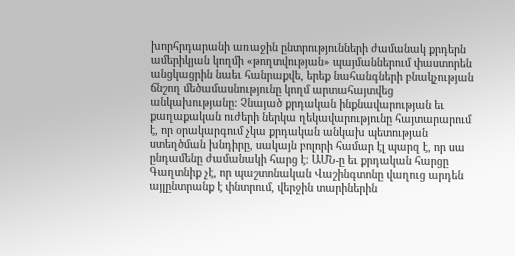խորհրդարանի առաջին ընտրությունների ժամանակ քրդերն ամերիկյան կողմի «թողտվության» պայմաններում փաստորեն անցկացրին նաեւ հանրաքվե, երեք նահանգների բնակչության ճնշող մեծամասնությունը կողմ արտահայտվեց անկախությանը: Չնայած քրդական ինքնավարության եւ քաղաքական ուժերի ներկա ղեկավարությունը հայտարարում է, որ օրակարգում չկա քրդական անկախ պետության ստեղծման խնդիրը, սակայն բոլորի համար էլ պարզ է, որ սա ընդամենը ժամանակի հարց է: ԱՄՆ-ը եւ քրդական հարցը
Գաղտնիք չէ, որ պաշտոնական Վաշինգտոնը վաղուց արդեն այլընտրանք է փնտրում, վերջին տարիներին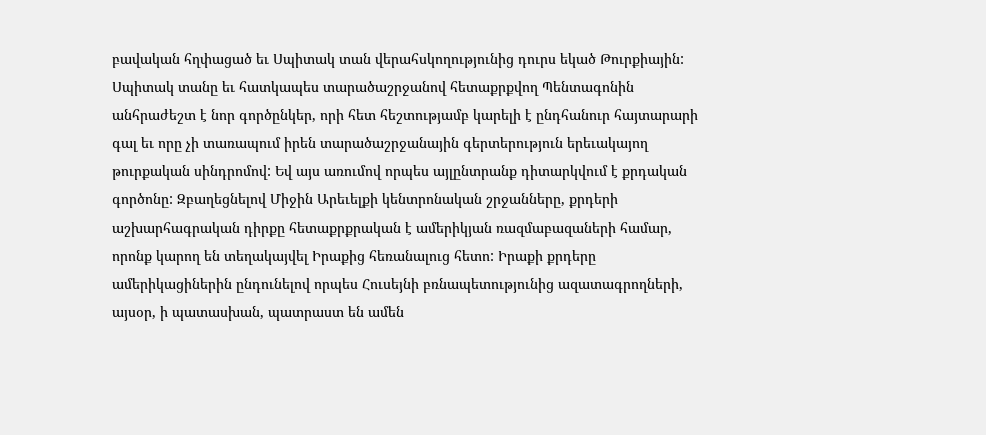բավական հղփացած եւ Սպիտակ տան վերահսկողությունից դուրս եկած Թուրքիային: Սպիտակ տանը եւ հատկապես տարածաշրջանով հետաքրքվող Պենտագոնին անհրաժեշտ է նոր գործընկեր, որի հետ հեշտությամբ կարելի է ընդհանուր հայտարարի գալ եւ որը չի տառապում իրեն տարածաշրջանային գերտերություն երեւակայող թուրքական սինդրոմով: Եվ այս առումով որպես այլընտրանք դիտարկվում է քրդական գործոնը: Զբաղեցնելով Միջին Արեւելքի կենտրոնական շրջանները, քրդերի աշխարհագրական դիրքը հետաքրքրական է ամերիկյան ռազմաբազաների համար, որոնք կարող են տեղակայվել Իրաքից հեռանալուց հետո: Իրաքի քրդերը ամերիկացիներին ընդունելով որպես Հուսեյնի բռնապետությունից ազատագրողների, այսօր, ի պատասխան, պատրաստ են ամեն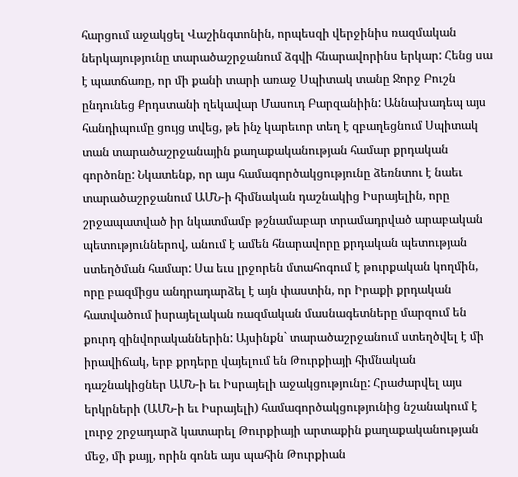հարցում աջակցել Վաշինգտոնին, որպեսզի վերջինիս ռազմական ներկայությունը տարածաշրջանում ձգվի հնարավորինս երկար: Հենց սա է պատճառը, որ մի քանի տարի առաջ Սպիտակ տանը Ջորջ Բուշն ընդունեց Քրդստանի ղեկավար Մասուդ Բարզանիին: Աննախադեպ այս հանդիպումը ցույց տվեց, թե ինչ կարեւոր տեղ է զբաղեցնում Սպիտակ տան տարածաշրջանային քաղաքականության համար քրդական գործոնը: Նկատենք, որ այս համագործակցությունը ձեռնտու է նաեւ տարածաշրջանում ԱՄՆ-ի հիմնական դաշնակից Իսրայելին, որը շրջապատված իր նկատմամբ թշնամաբար տրամադրված արաբական պետություններով, անում է ամեն հնարավորը քրդական պետության ստեղծման համար: Սա եւս լրջորեն մտահոգում է թուրքական կողմին, որը բազմիցս անդրադարձել է այն փաստին, որ Իրաքի քրդական հատվածում իսրայելական ռազմական մասնագետները մարզում են քուրդ զինվորականներին: Այսինքն` տարածաշրջանում ստեղծվել է մի իրավիճակ, երբ քրդերը վայելում են Թուրքիայի հիմնական դաշնակիցներ ԱՄՆ-ի եւ Իսրայելի աջակցությունը: Հրաժարվել այս երկրների (ԱՄՆ-ի եւ Իսրայելի) համագործակցությունից նշանակում է լուրջ շրջադարձ կատարել Թուրքիայի արտաքին քաղաքականության մեջ, մի քայլ, որին գոնե այս պահին Թուրքիան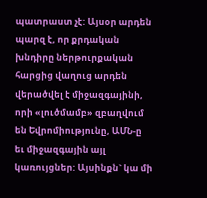պատրաստ չէ: Այսօր արդեն պարզ է, որ քրդական խնդիրը ներթուրքական հարցից վաղուց արդեն վերածվել է միջազգայինի, որի «լուծմամբ» զբաղվում են Եվրոմիությունը, ԱՄՆ-ը եւ միջազգային այլ կառույցներ: Այսինքն` կա մի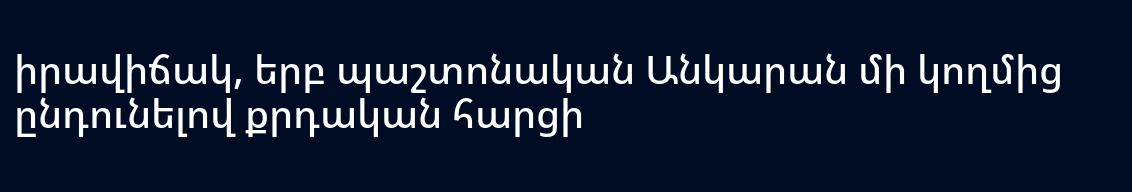իրավիճակ, երբ պաշտոնական Անկարան մի կողմից ընդունելով քրդական հարցի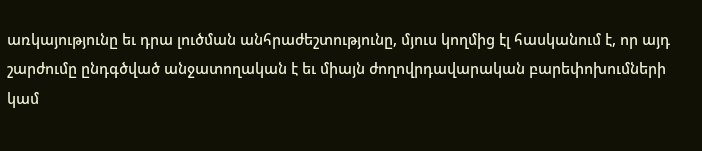առկայությունը եւ դրա լուծման անհրաժեշտությունը, մյուս կողմից էլ հասկանում է, որ այդ շարժումը ընդգծված անջատողական է եւ միայն ժողովրդավարական բարեփոխումների կամ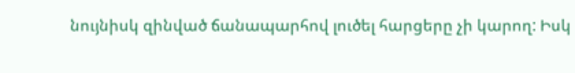նույնիսկ զինված ճանապարհով լուծել հարցերը չի կարող: Իսկ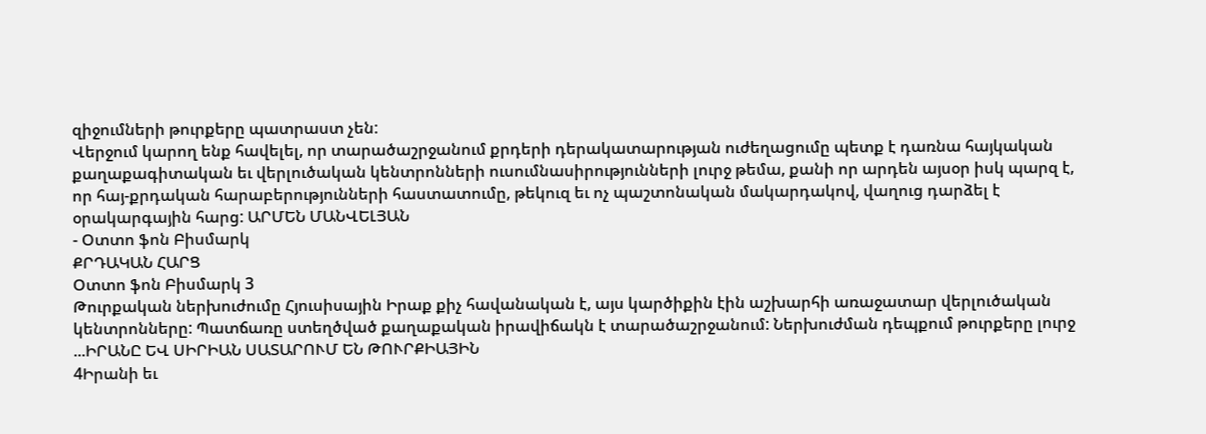զիջումների թուրքերը պատրաստ չեն:
Վերջում կարող ենք հավելել, որ տարածաշրջանում քրդերի դերակատարության ուժեղացումը պետք է դառնա հայկական քաղաքագիտական եւ վերլուծական կենտրոնների ուսումնասիրությունների լուրջ թեմա, քանի որ արդեն այսօր իսկ պարզ է, որ հայ-քրդական հարաբերությունների հաստատումը, թեկուզ եւ ոչ պաշտոնական մակարդակով, վաղուց դարձել է օրակարգային հարց: ԱՐՄԵՆ ՄԱՆՎԵԼՅԱՆ
- Օտտո ֆոն Բիսմարկ
ՔՐԴԱԿԱՆ ՀԱՐՑ
Օտտո ֆոն Բիսմարկ 3
Թուրքական ներխուժումը Հյուսիսային Իրաք քիչ հավանական է, այս կարծիքին էին աշխարհի առաջատար վերլուծական կենտրոնները: Պատճառը ստեղծված քաղաքական իրավիճակն է տարածաշրջանում: Ներխուժման դեպքում թուրքերը լուրջ ...ԻՐԱՆԸ ԵՎ ՍԻՐԻԱՆ ՍԱՏԱՐՈՒՄ ԵՆ ԹՈՒՐՔԻԱՅԻՆ
4Իրանի եւ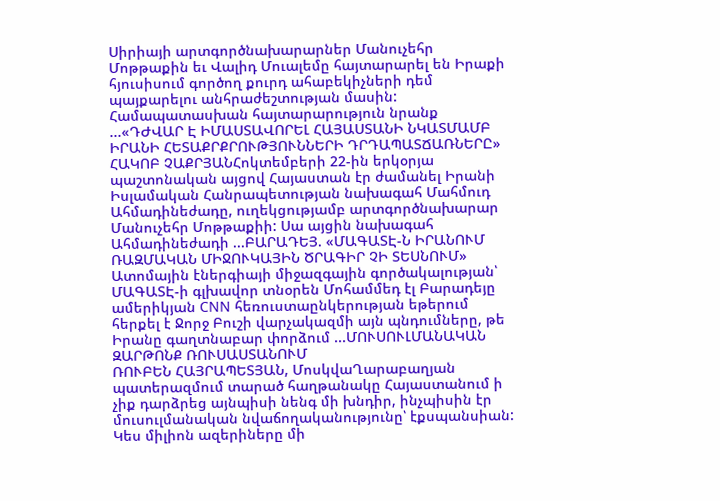Սիրիայի արտգործնախարարներ Մանուչեհր Մոթթաքին եւ Վալիդ Մուալեմը հայտարարել են Իրաքի հյուսիսում գործող քուրդ ահաբեկիչների դեմ պայքարելու անհրաժեշտության մասին: Համապատասխան հայտարարություն նրանք ...«ԴԺՎԱՐ Է ԻՄԱՍՏԱՎՈՐԵԼ ՀԱՅԱՍՏԱՆԻ ՆԿԱՏՄԱՄԲ ԻՐԱՆԻ ՀԵՏԱՔՐՔՐՈՒԹՅՈՒՆՆԵՐԻ ԴՐԴԱՊԱՏՃԱՌՆԵՐԸ»
ՀԱԿՈԲ ՉԱՔՐՅԱՆՀոկտեմբերի 22-ին երկօրյա պաշտոնական այցով Հայաստան էր ժամանել Իրանի Իսլամական Հանրապետության նախագահ Մահմուդ Ահմադինեժադը, ուղեկցությամբ արտգործնախարար Մանուչեհր Մոթթաքիի: Սա այցին նախագահ Ահմադինեժադի ...ԲԱՐԱԴԵՅ. «ՄԱԳԱՏԷ-Ն ԻՐԱՆՈՒՄ ՌԱԶՄԱԿԱՆ ՄԻՋՈՒԿԱՅԻՆ ԾՐԱԳԻՐ ՉԻ ՏԵՍՆՈՒՄ»
Ատոմային էներգիայի միջազգային գործակալության՝ ՄԱԳԱՏԷ-ի գլխավոր տնօրեն Մոհամմեդ էլ Բարադեյը ամերիկյան CNN հեռուստաընկերության եթերում հերքել է Ջորջ Բուշի վարչակազմի այն պնդումները, թե Իրանը գաղտնաբար փորձում ...ՄՈՒՍՈՒԼՄԱՆԱԿԱՆ ԶԱՐԹՈՆՔ ՌՈՒՍԱՍՏԱՆՈՒՄ
ՌՈՒԲԵՆ ՀԱՅՐԱՊԵՏՅԱՆ, ՄոսկվաՂարաբաղյան պատերազմում տարած հաղթանակը Հայաստանում ի չիք դարձրեց այնպիսի նենգ մի խնդիր, ինչպիսին էր մուսուլմանական նվաճողականությունը՝ էքսպանսիան: Կես միլիոն ազերիները մի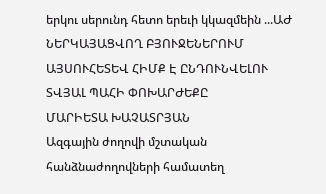երկու սերունդ հետո երեւի կկազմեին ...ԱԺ ՆԵՐԿԱՅԱՑՎՈՂ ԲՅՈՒՋԵՆԵՐՈՒՄ ԱՅՍՈՒՀԵՏԵՎ ՀԻՄՔ Է ԸՆԴՈՒՆՎԵԼՈՒ ՏՎՅԱԼ ՊԱՀԻ ՓՈԽԱՐԺԵՔԸ
ՄԱՐԻԵՏԱ ԽԱՉԱՏՐՅԱՆ
Ազգային ժողովի մշտական հանձնաժողովների համատեղ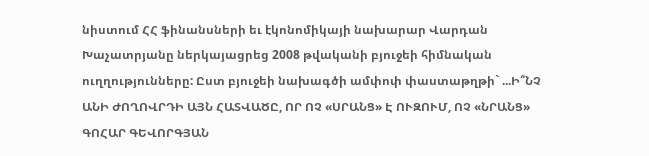նիստում ՀՀ ֆինանսների եւ էկոնոմիկայի նախարար Վարդան Խաչատրյանը ներկայացրեց 2008 թվականի բյուջեի հիմնական ուղղությունները: Ըստ բյուջեի նախագծի ամփոփ փաստաթղթի` ...Ի՞ՆՉ ԱՆԻ ԺՈՂՈՎՐԴԻ ԱՅՆ ՀԱՏՎԱԾԸ, ՈՐ ՈՉ «ՍՐԱՆՑ» Է ՈՒԶՈՒՄ, ՈՉ «ՆՐԱՆՑ»
ԳՈՀԱՐ ԳԵՎՈՐԳՅԱՆ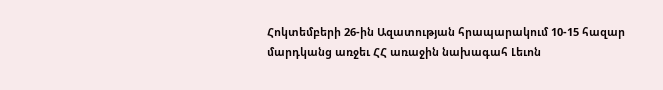Հոկտեմբերի 26-ին Ազատության հրապարակում 10-15 հազար մարդկանց առջեւ ՀՀ առաջին նախագահ Լեւոն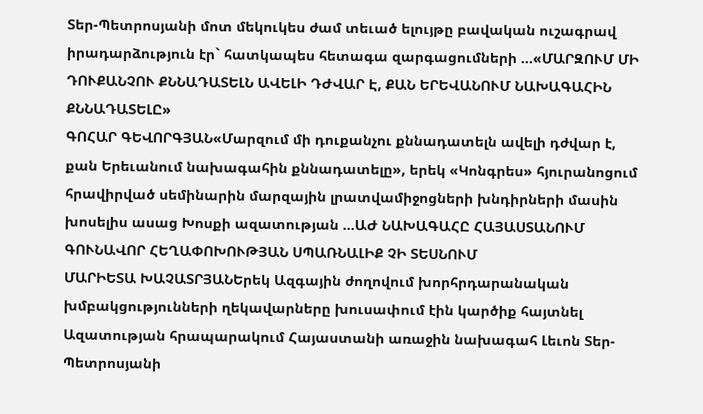Տեր-Պետրոսյանի մոտ մեկուկես ժամ տեւած ելույթը բավական ուշագրավ իրադարձություն էր` հատկապես հետագա զարգացումների ...«ՄԱՐԶՈՒՄ ՄԻ ԴՈՒՔԱՆՉՈՒ ՔՆՆԱԴԱՏԵԼՆ ԱՎԵԼԻ ԴԺՎԱՐ Է, ՔԱՆ ԵՐԵՎԱՆՈՒՄ ՆԱԽԱԳԱՀԻՆ ՔՆՆԱԴԱՏԵԼԸ»
ԳՈՀԱՐ ԳԵՎՈՐԳՅԱՆ«Մարզում մի դուքանչու քննադատելն ավելի դժվար է, քան Երեւանում նախագահին քննադատելը», երեկ «Կոնգրես» հյուրանոցում հրավիրված սեմինարին մարզային լրատվամիջոցների խնդիրների մասին խոսելիս ասաց Խոսքի ազատության ...ԱԺ ՆԱԽԱԳԱՀԸ ՀԱՅԱՍՏԱՆՈՒՄ ԳՈՒՆԱՎՈՐ ՀԵՂԱՓՈԽՈՒԹՅԱՆ ՍՊԱՌՆԱԼԻՔ ՉԻ ՏԵՍՆՈՒՄ
ՄԱՐԻԵՏԱ ԽԱՉԱՏՐՅԱՆԵրեկ Ազգային ժողովում խորհրդարանական խմբակցությունների ղեկավարները խուսափում էին կարծիք հայտնել Ազատության հրապարակում Հայաստանի առաջին նախագահ Լեւոն Տեր-Պետրոսյանի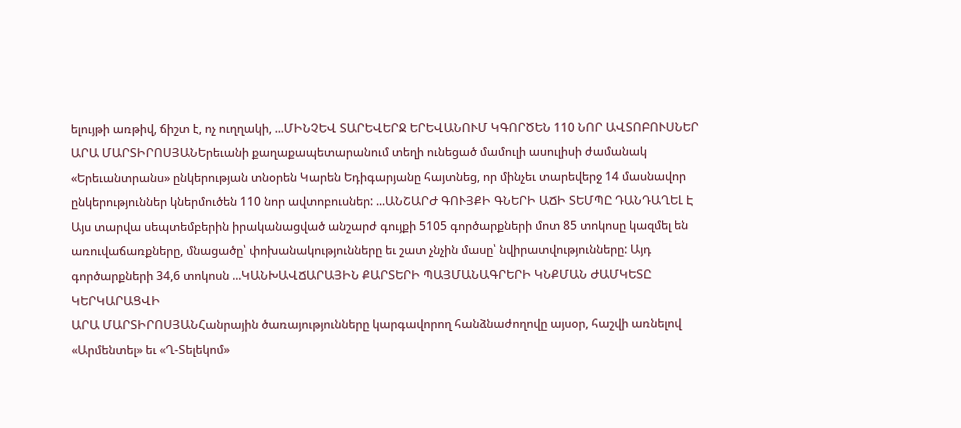ելույթի առթիվ, ճիշտ է, ոչ ուղղակի, ...ՄԻՆՉԵՎ ՏԱՐԵՎԵՐՋ ԵՐԵՎԱՆՈՒՄ ԿԳՈՐԾԵՆ 110 ՆՈՐ ԱՎՏՈԲՈՒՍՆԵՐ
ԱՐԱ ՄԱՐՏԻՐՈՍՅԱՆԵրեւանի քաղաքապետարանում տեղի ունեցած մամուլի ասուլիսի ժամանակ «Երեւանտրանս» ընկերության տնօրեն Կարեն Եդիգարյանը հայտնեց, որ մինչեւ տարեվերջ 14 մասնավոր ընկերություններ կներմուծեն 110 նոր ավտոբուսներ: ...ԱՆՇԱՐԺ ԳՈՒՅՔԻ ԳՆԵՐԻ ԱՃԻ ՏԵՄՊԸ ԴԱՆԴԱՂԵԼ Է
Այս տարվա սեպտեմբերին իրականացված անշարժ գույքի 5105 գործարքների մոտ 85 տոկոսը կազմել են առուվաճառքները, մնացածը՝ փոխանակությունները եւ շատ չնչին մասը՝ նվիրատվությունները: Այդ գործարքների 34,6 տոկոսն ...ԿԱՆԽԱՎՃԱՐԱՅԻՆ ՔԱՐՏԵՐԻ ՊԱՅՄԱՆԱԳՐԵՐԻ ԿՆՔՄԱՆ ԺԱՄԿԵՏԸ ԿԵՐԿԱՐԱՑՎԻ
ԱՐԱ ՄԱՐՏԻՐՈՍՅԱՆՀանրային ծառայությունները կարգավորող հանձնաժողովը այսօր, հաշվի առնելով «Արմենտել» եւ «Ղ-Տելեկոմ»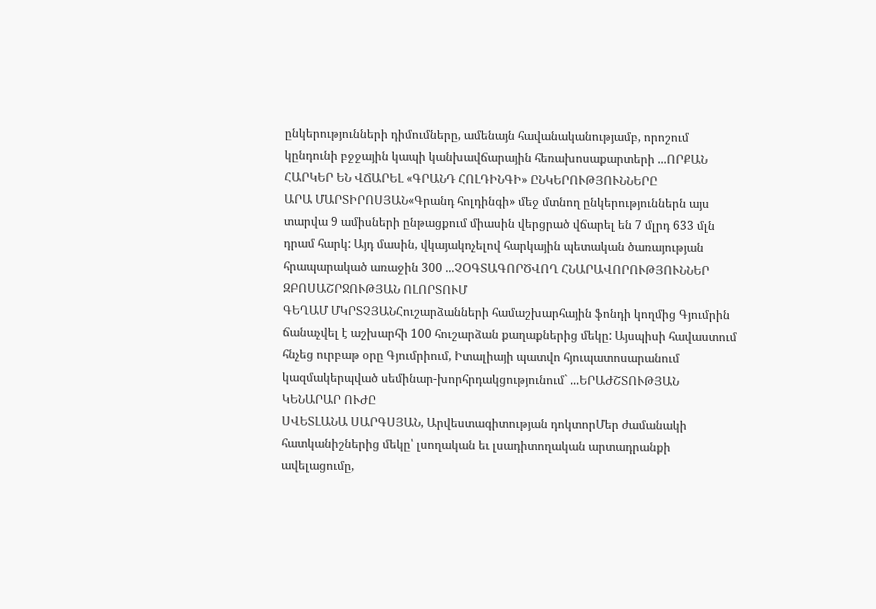ընկերությունների դիմումները, ամենայն հավանականությամբ, որոշում կընդունի բջջային կապի կանխավճարային հեռախոսաքարտերի ...ՈՐՔԱՆ ՀԱՐԿԵՐ ԵՆ ՎՃԱՐԵԼ «ԳՐԱՆԴ ՀՈԼԴԻՆԳԻ» ԸՆԿԵՐՈՒԹՅՈՒՆՆԵՐԸ
ԱՐԱ ՄԱՐՏԻՐՈՍՅԱՆ«Գրանդ հոլդինգի» մեջ մտնող ընկերություններն այս տարվա 9 ամիսների ընթացքում միասին վերցրած վճարել են 7 մլրդ 633 մլն դրամ հարկ: Այդ մասին, վկայակոչելով հարկային պետական ծառայության հրապարակած առաջին 300 ...ՉՕԳՏԱԳՈՐԾՎՈՂ ՀՆԱՐԱՎՈՐՈՒԹՅՈՒՆՆԵՐ ԶԲՈՍԱՇՐՋՈՒԹՅԱՆ ՈԼՈՐՏՈՒՄ
ԳԵՂԱՄ ՄԿՐՏՉՅԱՆՀուշարձանների համաշխարհային ֆոնդի կողմից Գյումրին ճանաչվել է աշխարհի 100 հուշարձան քաղաքներից մեկը: Այսպիսի հավաստում հնչեց ուրբաթ օրը Գյումրիում, Իտալիայի պատվո հյուպատոսարանում կազմակերպված սեմինար-խորհրդակցությունում` ...ԵՐԱԺՇՏՈՒԹՅԱՆ ԿԵՆԱՐԱՐ ՈՒԺԸ
ՍՎԵՏԼԱՆԱ ՍԱՐԳՍՅԱՆ, Արվեստագիտության դոկտորՄեր ժամանակի հատկանիշներից մեկը՝ լսողական եւ լսադիտողական արտադրանքի ավելացումը,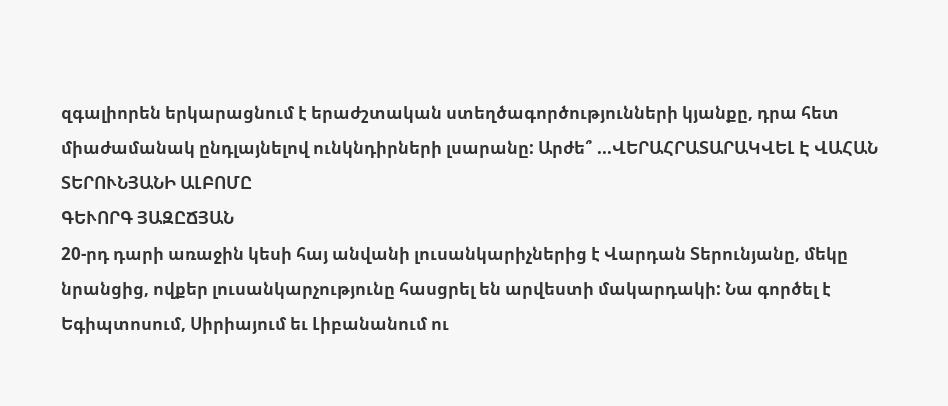զգալիորեն երկարացնում է երաժշտական ստեղծագործությունների կյանքը, դրա հետ միաժամանակ ընդլայնելով ունկնդիրների լսարանը: Արժե՞ ...ՎԵՐԱՀՐԱՏԱՐԱԿՎԵԼ Է ՎԱՀԱՆ ՏԵՐՈՒՆՅԱՆԻ ԱԼԲՈՄԸ
ԳԵՒՈՐԳ ՅԱԶԸՃՅԱՆ
20-րդ դարի առաջին կեսի հայ անվանի լուսանկարիչներից է Վարդան Տերունյանը, մեկը նրանցից, ովքեր լուսանկարչությունը հասցրել են արվեստի մակարդակի: Նա գործել է Եգիպտոսում, Սիրիայում եւ Լիբանանում ու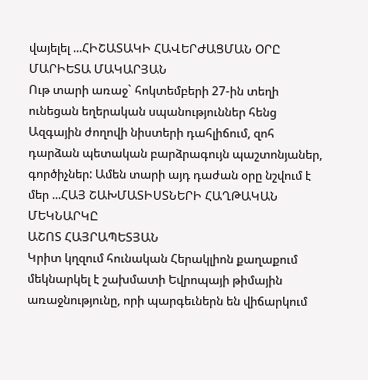վայելել ...ՀԻՇԱՏԱԿԻ ՀԱՎԵՐԺԱՑՄԱՆ ՕՐԸ
ՄԱՐԻԵՏԱ ՄԱԿԱՐՅԱՆ
Ութ տարի առաջ` հոկտեմբերի 27-ին տեղի ունեցան եղերական սպանություններ հենց Ազգային ժողովի նիստերի դահլիճում, զոհ դարձան պետական բարձրագույն պաշտոնյաներ, գործիչներ: Ամեն տարի այդ դաժան օրը նշվում է մեր ...ՀԱՅ ՇԱԽՄԱՏԻՍՏՆԵՐԻ ՀԱՂԹԱԿԱՆ ՄԵԿՆԱՐԿԸ
ԱՇՈՏ ՀԱՅՐԱՊԵՏՅԱՆ
Կրիտ կղզում հունական Հերակլիոն քաղաքում մեկնարկել է շախմատի Եվրոպայի թիմային առաջնությունը, որի պարգեւներն են վիճարկում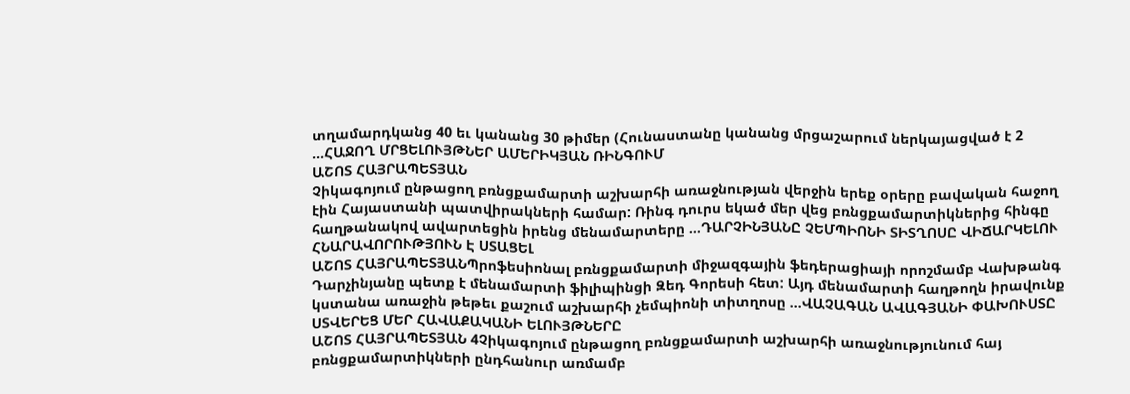տղամարդկանց 40 եւ կանանց 30 թիմեր (Հունաստանը կանանց մրցաշարում ներկայացված է 2 ...ՀԱՋՈՂ ՄՐՑԵԼՈՒՅԹՆԵՐ ԱՄԵՐԻԿՅԱՆ ՌԻՆԳՈՒՄ
ԱՇՈՏ ՀԱՅՐԱՊԵՏՅԱՆ
Չիկագոյում ընթացող բռնցքամարտի աշխարհի առաջնության վերջին երեք օրերը բավական հաջող էին Հայաստանի պատվիրակների համար: Ռինգ դուրս եկած մեր վեց բռնցքամարտիկներից հինգը հաղթանակով ավարտեցին իրենց մենամարտերը ...ԴԱՐՉԻՆՅԱՆԸ ՉԵՄՊԻՈՆԻ ՏԻՏՂՈՍԸ ՎԻՃԱՐԿԵԼՈՒ ՀՆԱՐԱՎՈՐՈՒԹՅՈՒՆ Է ՍՏԱՑԵԼ
ԱՇՈՏ ՀԱՅՐԱՊԵՏՅԱՆՊրոֆեսիոնալ բռնցքամարտի միջազգային ֆեդերացիայի որոշմամբ Վախթանգ Դարչինյանը պետք է մենամարտի ֆիլիպինցի Զեդ Գորեսի հետ: Այդ մենամարտի հաղթողն իրավունք կստանա առաջին թեթեւ քաշում աշխարհի չեմպիոնի տիտղոսը ...ՎԱՉԱԳԱՆ ԱՎԱԳՅԱՆԻ ՓԱԽՈՒՍՏԸ ՍՏՎԵՐԵՑ ՄԵՐ ՀԱՎԱՔԱԿԱՆԻ ԵԼՈՒՅԹՆԵՐԸ
ԱՇՈՏ ՀԱՅՐԱՊԵՏՅԱՆ 4Չիկագոյում ընթացող բռնցքամարտի աշխարհի առաջնությունում հայ բռնցքամարտիկների ընդհանուր առմամբ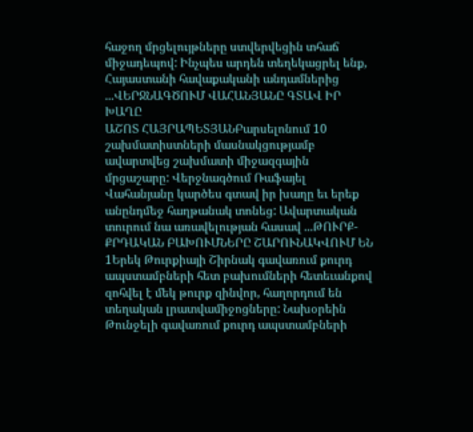հաջող մրցելույթները ստվերվեցին տհաճ միջադեպով: Ինչպես արդեն տեղեկացրել ենք, Հայաստանի հավաքականի անդամներից ...ՎԵՐՋՆԱԳԾՈՒՄ ՎԱՀԱՆՅԱՆԸ ԳՏԱՎ ԻՐ ԽԱՂԸ
ԱՇՈՏ ՀԱՅՐԱՊԵՏՅԱՆԲարսելոնում 10 շախմատիստների մասնակցությամբ ավարտվեց շախմատի միջազգային մրցաշարը: Վերջնագծում Ռաֆայել Վահանյանը կարծես գտավ իր խաղը եւ երեք անընդմեջ հաղթանակ տոնեց: Ավարտական տուրում նա առավելության հասավ ...ԹՈՒՐՔ-ՔՐԴԱԿԱՆ ԲԱԽՈՒՄՆԵՐԸ ՇԱՐՈՒՆԱԿՎՈՒՄ ԵՆ
1Երեկ Թուրքիայի Շիրնակ գավառում քուրդ ապստամբների հետ բախումների հետեւանքով զոհվել է մեկ թուրք զինվոր, հաղորդում են տեղական լրատվամիջոցները: Նախօրեին Թունջելի գավառում քուրդ ապստամբների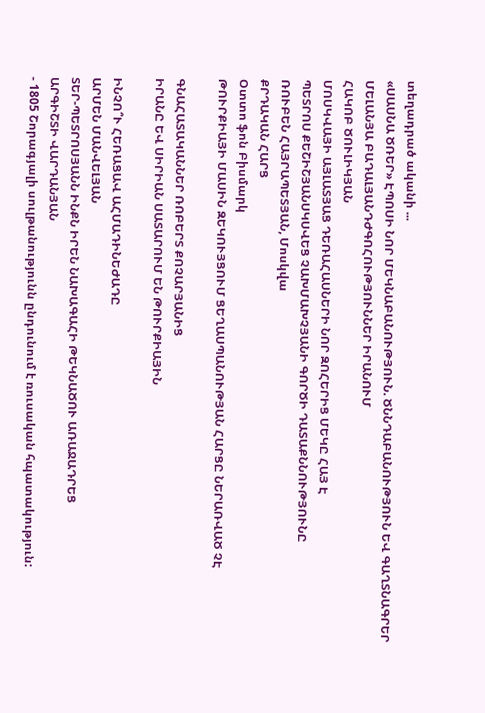տեղադրած ականի ...
«ՍԱՍՆԱ ԾՌԵՐ» ԷՊՈՍԻ ՆՈՐ ՄԵԿՆԱԲԱՆՈՒԹՅՈՒՆ. ԾՆՆԴԱԲԱՆՈՒԹՅՈՒՆ ԵՎ ԳԱՂՏՆԱԳՐԵՐ
ՄԵԼԱՆՅԱ ԲԱԴԱԼՅԱՆԴԺԳՈՀՈՒԹՅՈՒՆՆԵՐ ԻՐԱՆՈՒՄ
ՀԱԿՈԲ ԾՈՒԼԻԿՅԱՆ
ՄՈՍԿՎԱՅԻ ԱՅԼԱՏՅԱՑ ԴԵՌԱՀԱՍՆԵՐԻ ՆՈՐ ԶՈՀԵՐԻՑ ՄԵԿԸ ՀԱՅ Է
ՊԵՏՐՈՍ ՔԵՇԻՇՅԱՆՍԿՍՎԵՑ ՉԱԽՄԱԽՉՅԱՆԻ ԳՈՐԾԻ ԴԱՏԱՔՆՆՈՒԹՅՈՒՆԸ
ՌՈՒԲԵՆ ՀԱՅՐԱՊԵՏՅԱՆ, Մոսկվա
ՔՐԴԱԿԱՆ ՀԱՐՑ
Օտտո ֆոն Բիսմարկ
ԹՈՒՐՔԻԱՅԻ ՄԱՍԻՆ ԶԵԿՈՒՅՑՈՒՄ ՑԵՂԱՍՊԱՆՈՒԹՅԱՆ ՀԱՐՑԸ ՆԵՐԱՌՎԱԾ ՉԷ

ԳՆԱՀԱՏԱԿԱՆՆԵՐ ՌՈԲԵՐՏ ՔՈՉԱՐՅԱՆԻՑ
ԻՐԱՆԸ ԵՎ ՍԻՐԻԱՆ ՍԱՏԱՐՈՒՄ ԵՆ ԹՈՒՐՔԻԱՅԻՆ

ԻՆՉՈ՞Ւ ՀԵՌԱՑԱՎ ԱՀՄԱԴԻՆԵԺԱԴԸ
ԱՐՄԵՆ ՄԱՆՎԵԼՅԱՆ
ՏԵՐ-ՊԵՏՐՈՍՅԱՆՆ ԻՆՔՆ ԻՐԵՆ ՆԱԽԱԳԱՀԻ ԹԵԿՆԱԾՈՒ ԱՌԱՋԱԴՐԵՑ
ԱՐԳԻՇՏԻ ՎԱՐԴԱՆՅԱՆ
- 1805 Շորագյալի սուլթանությունն ընդունում է ռուսական հպատակություն: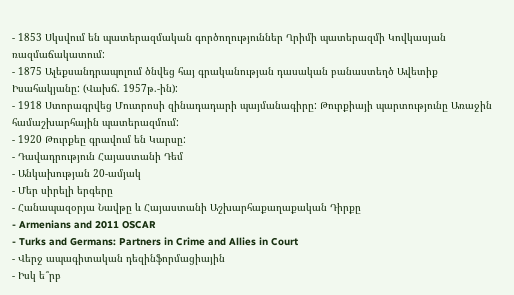- 1853 Սկսվում են պատերազմական գործողություններ Ղրիմի պատերազմի Կովկասյան ռազմաճակատում:
- 1875 Ալեքսանդրապոլում ծնվեց հայ գրականության դասական բանաստեղծ Ավետիք Իսահակյանը: (Վախճ. 1957թ.-ին):
- 1918 Ստորագրվեց Մուտրոսի զինադադարի պայմանագիրը: Թուրքիայի պարտությունը Առաջին համաշխարհային պատերազմում:
- 1920 Թուրքեը գրավում են Կարսը:
- Դավադրություն Հայաստանի Դեմ
- Անկախության 20-ամյակ
- Մեր սիրելի երգերը
- Հանապազօրյա Նավթը և Հայաստանի Աշխարհաքաղաքական Դիրքը
- Armenians and 2011 OSCAR
- Turks and Germans: Partners in Crime and Allies in Court
- Վերջ ապագիտական դեզինֆորմացիային
- Իսկ ե՞րբ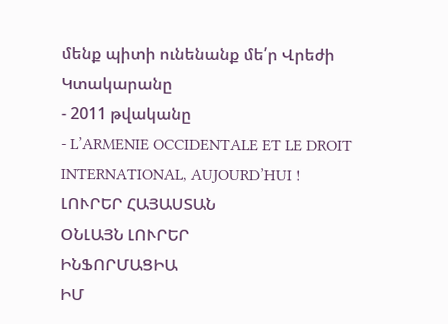մենք պիտի ունենանք մե՛ր Վրեժի Կտակարանը
- 2011 թվականը
- L’ARMENIE OCCIDENTALE ET LE DROIT INTERNATIONAL, AUJOURD’HUI !
ԼՈՒՐԵՐ ՀԱՅԱՍՏԱՆ
ՕՆԼԱՅՆ ԼՈՒՐԵՐ
ԻՆՖՈՐՄԱՑԻԱ
ԻՄ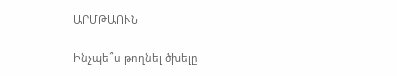ԱՐՄԹԱՈՒՆ

Ինչպե՞ս թողնել ծխելը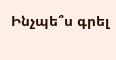Ինչպե՞ս գրել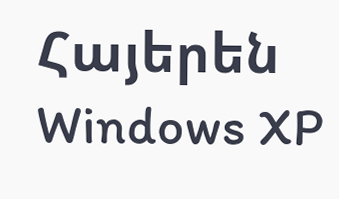Հայերեն Windows XP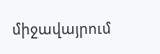միջավայրում